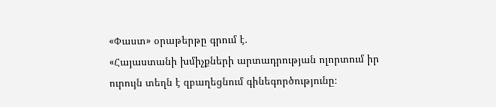«Փաստ» օրաթերթը գրում է.
«Հայաստանի խմիչքների արտադրության ոլորտում իր ուրույն տեղն է զբաղեցնում գինեգործությունը։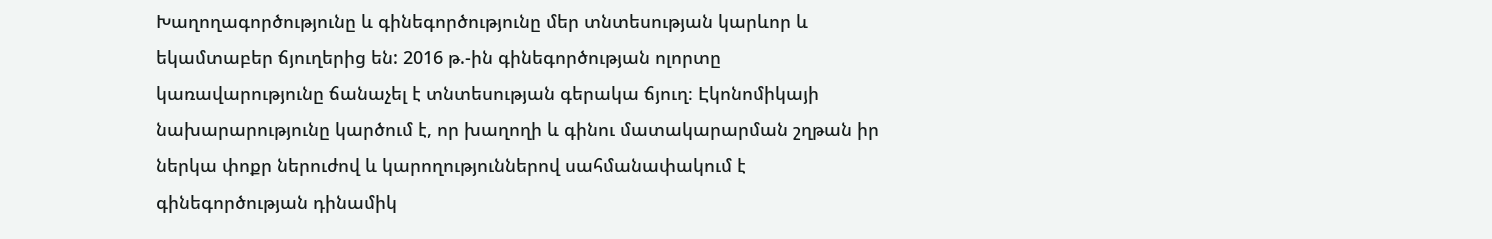Խաղողագործությունը և գինեգործությունը մեր տնտեսության կարևոր և եկամտաբեր ճյուղերից են: 2016 թ.-ին գինեգործության ոլորտը կառավարությունը ճանաչել է տնտեսության գերակա ճյուղ։ Էկոնոմիկայի նախարարությունը կարծում է, որ խաղողի և գինու մատակարարման շղթան իր ներկա փոքր ներուժով և կարողություններով սահմանափակում է գինեգործության դինամիկ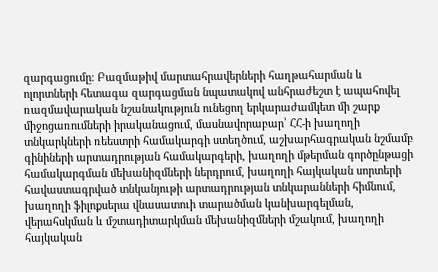զարգացումը։ Բազմաթիվ մարտահրավերների հաղթահարման և ոլորտների հետագա զարգացման նպատակով անհրաժեշտ է ապահովել ռազմավարական նշանակություն ունեցող երկարաժամկետ մի շարք միջոցառումների իրականացում, մասնավորաբար՝ ՀՀ-ի խաղողի տնկարկների ռեեստրի համակարգի ստեղծում, աշխարհագրական նշմամբ գինիների արտադրության համակարգերի, խաղողի մթերման գործընթացի համակարգման մեխանիզմների ներդրում, խաղողի հայկական սորտերի հավաստագրված տնկանյութի արտադրության տնկարանների հիմնում, խաղողի ֆիլոքսերա վնասատուի տարածման կանխարգելման, վերահսկման և մշտադիտարկման մեխանիզմների մշակում, խաղողի հայկական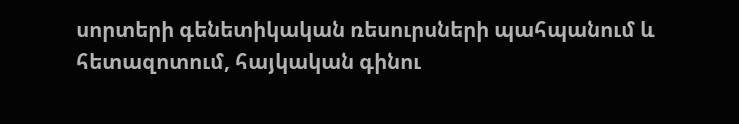սորտերի գենետիկական ռեսուրսների պահպանում և հետազոտում, հայկական գինու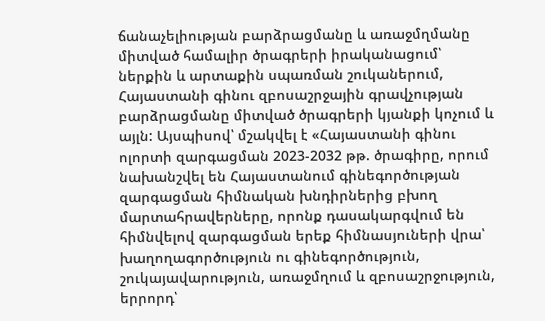ճանաչելիության բարձրացմանը և առաջմղմանը միտված համալիր ծրագրերի իրականացում՝ ներքին և արտաքին սպառման շուկաներում, Հայաստանի գինու զբոսաշրջային գրավչության բարձրացմանը միտված ծրագրերի կյանքի կոչում և այլն: Այսպիսով՝ մշակվել է «Հայաստանի գինու ոլորտի զարգացման 2023-2032 թթ. ծրագիրը, որում նախանշվել են Հայաստանում գինեգործության զարգացման հիմնական խնդիրներից բխող մարտահրավերները, որոնք դասակարգվում են հիմնվելով զարգացման երեք հիմնասյուների վրա՝ խաղողագործություն ու գինեգործություն, շուկայավարություն, առաջմղում և զբոսաշրջություն, երրորդ՝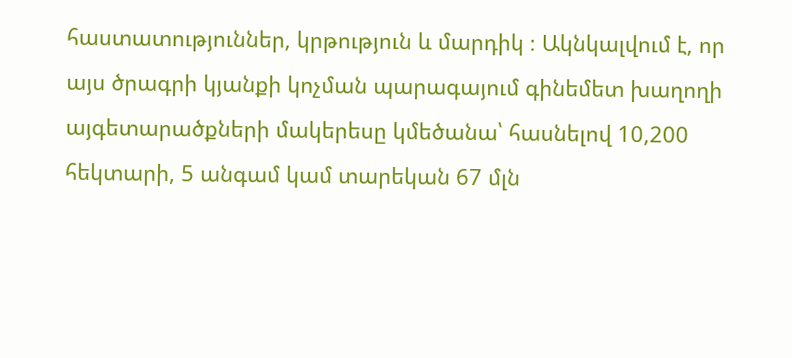հաստատություններ, կրթություն և մարդիկ ։ Ակնկալվում է, որ այս ծրագրի կյանքի կոչման պարագայում գինեմետ խաղողի այգետարածքների մակերեսը կմեծանա՝ հասնելով 10,200 հեկտարի, 5 անգամ կամ տարեկան 67 մլն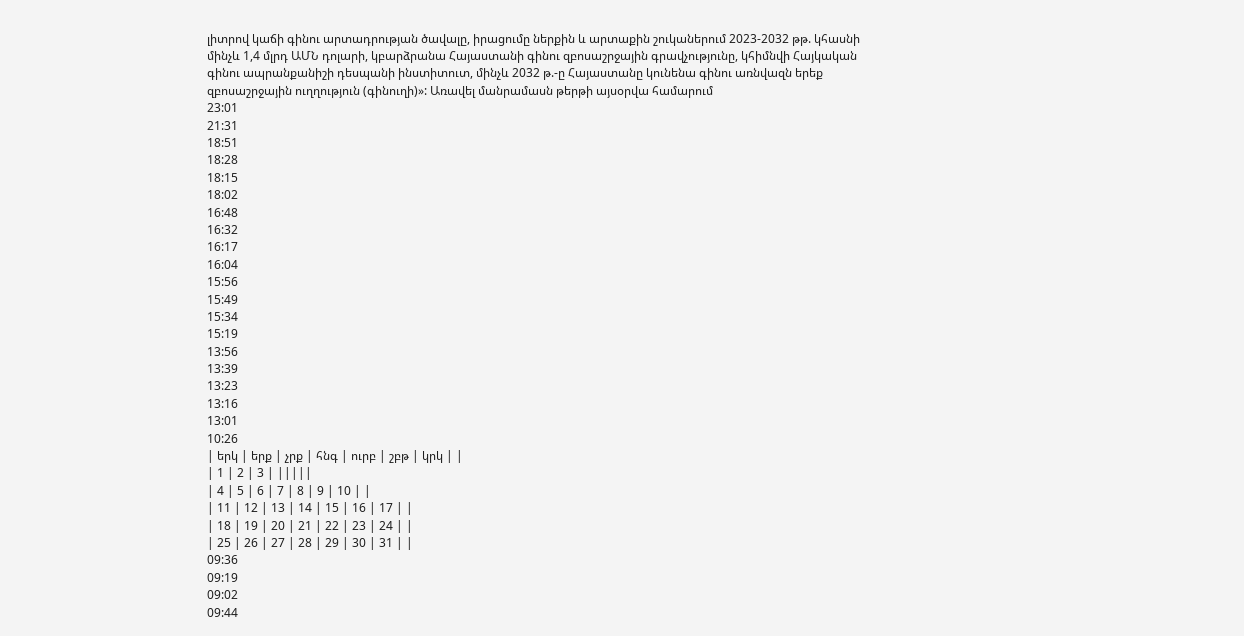լիտրով կաճի գինու արտադրության ծավալը, իրացումը ներքին և արտաքին շուկաներում 2023-2032 թթ. կհասնի մինչև 1,4 մլրդ ԱՄՆ դոլարի, կբարձրանա Հայաստանի գինու զբոսաշրջային գրավչությունը, կհիմնվի Հայկական գինու ապրանքանիշի դեսպանի ինստիտուտ, մինչև 2032 թ.-ը Հայաստանը կունենա գինու առնվազն երեք զբոսաշրջային ուղղություն (գինուղի)»: Առավել մանրամասն թերթի այսօրվա համարում
23:01
21:31
18:51
18:28
18:15
18:02
16:48
16:32
16:17
16:04
15:56
15:49
15:34
15:19
13:56
13:39
13:23
13:16
13:01
10:26
| երկ | երք | չրք | հնգ | ուրբ | շբթ | կրկ | |
| 1 | 2 | 3 | |||||
| 4 | 5 | 6 | 7 | 8 | 9 | 10 | |
| 11 | 12 | 13 | 14 | 15 | 16 | 17 | |
| 18 | 19 | 20 | 21 | 22 | 23 | 24 | |
| 25 | 26 | 27 | 28 | 29 | 30 | 31 | |
09:36
09:19
09:02
09:44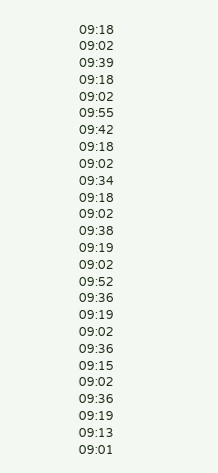09:18
09:02
09:39
09:18
09:02
09:55
09:42
09:18
09:02
09:34
09:18
09:02
09:38
09:19
09:02
09:52
09:36
09:19
09:02
09:36
09:15
09:02
09:36
09:19
09:13
09:01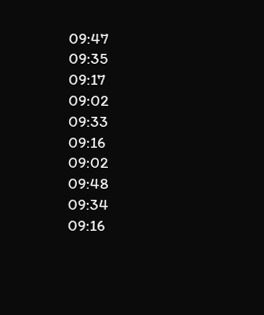09:47
09:35
09:17
09:02
09:33
09:16
09:02
09:48
09:34
09:16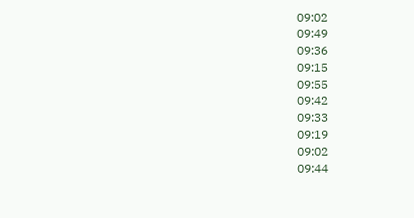09:02
09:49
09:36
09:15
09:55
09:42
09:33
09:19
09:02
09:44